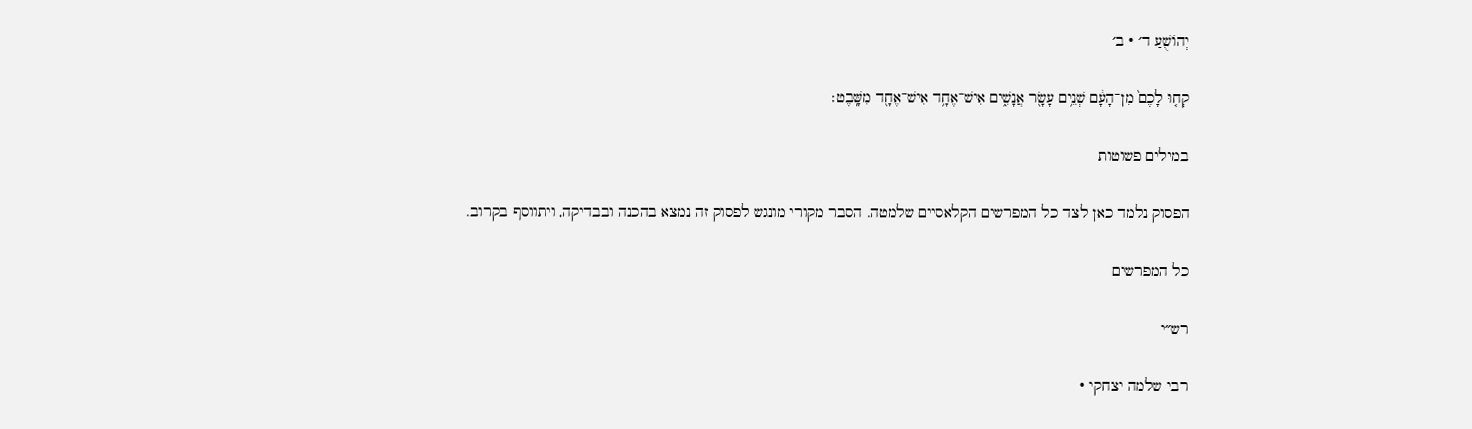יְהוֹשֻׁעַ ד׳ · ב׳

קְח֤וּ לָכֶם֙ מִן־הָעָ֔ם שְׁנֵ֥ים עָשָׂ֖ר אֲנָשִׁ֑ים אִישׁ־אֶחָ֥ד אִישׁ־אֶחָ֖ד מִשָּֽׁבֶט׃

במילים פשוטות

הפסוק נלמד כאן לצד כל המפרשים הקלאסיים שלמטה. הסבר מקורי מונגש לפסוק זה נמצא בהכנה ובבדיקה, ויתווסף בקרוב.

כל המפרשים

רש״י

רבי שלמה יצחקי ·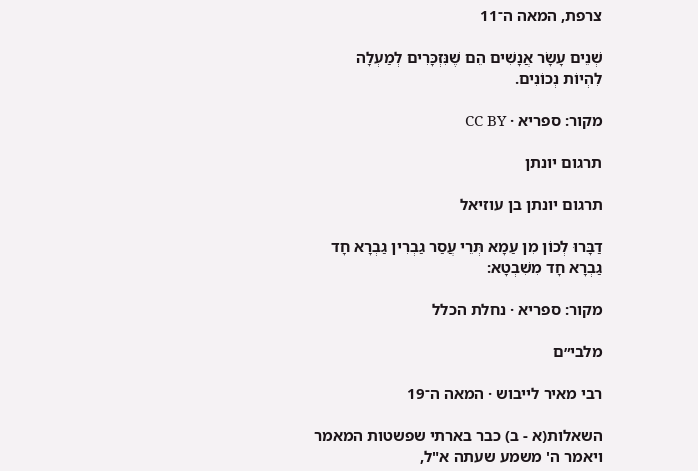צרפת, המאה ה־11

שְׁנֵים עָשָׂר אֲנָשִׁים הֵם שֶׁנִּזְכָּרִים לְמַעְלָה לִהְיוֹת נְכוֹנִים.

מקור: ספריא · CC BY

תרגום יונתן

תרגום יונתן בן עוזיאל

דַבָּרוּ לְכוֹן מִן עַמָא תְּרֵי עֲסַר גַבְרִין גַבְרָא חָד גַבְרָא חָד מִשִׁבְטָא:

מקור: ספריא · נחלת הכלל

מלבי״ם

רבי מאיר לייבוש · המאה ה־19

השאלות(א - ב) כבר בארתי שפשטות המאמר ויאמר ה' משמע שעתה א"ל,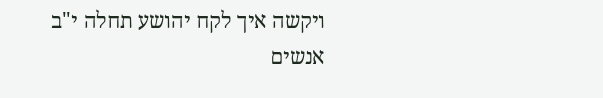ויקשה איך לקח יהושע תחלה י"ב אנשים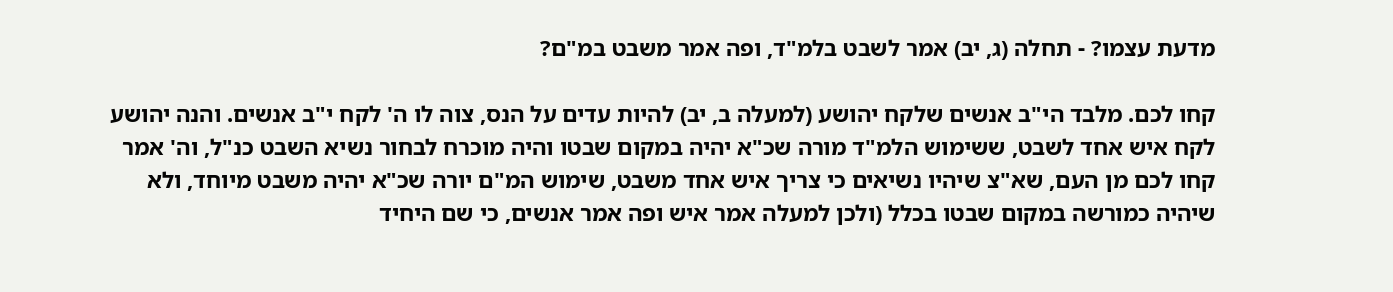מדעת עצמו? - תחלה (ג, יב) אמר לשבט בלמ"ד, ופה אמר משבט במ"ם?

קחו לכם. מלבד הי"ב אנשים שלקח יהושע (למעלה ב, יב) להיות עדים על הנס, צוה לו ה' לקח י"ב אנשים. והנה יהושע לקח איש אחד לשבט, ששימוש הלמ"ד מורה שכ"א יהיה במקום שבטו והיה מוכרח לבחור נשיא השבט כנ"ל, וה' אמר קחו לכם מן העם, שא"צ שיהיו נשיאים כי צריך איש אחד משבט, שימוש המ"ם יורה שכ"א יהיה משבט מיוחד, ולא שיהיה כמורשה במקום שבטו בכלל (ולכן למעלה אמר איש ופה אמר אנשים, כי שם היחיד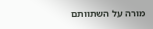מורה על השתוותם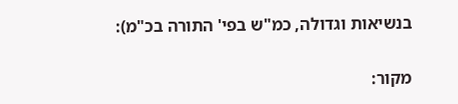בנשיאות וגדולה, כמ"ש בפי' התורה בכ"מ):

מקור: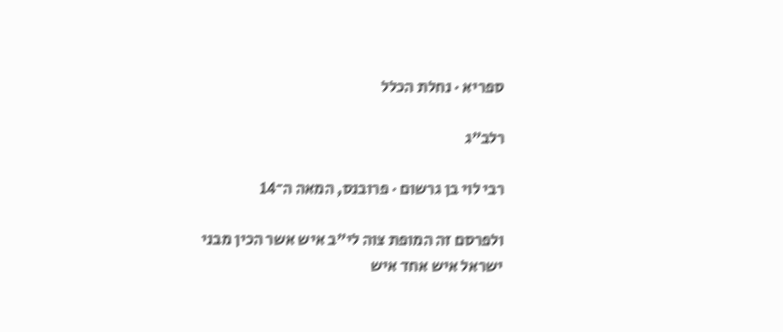ספריא · נחלת הכלל

רלב״ג

רבי לוי בן גרשום · פרובנס, המאה ה־14

ולפרסם זה המופת צוה לי"ב איש אשר הכין מבני ישראל איש אחד איש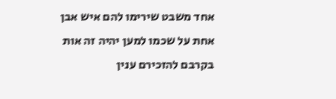אחד משבט שירימו להם איש אבן אחת על שכמו למען יהיה זה אות בקרבם להזכירם ענין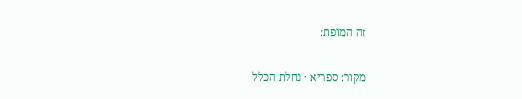זה המופת:

מקור: ספריא · נחלת הכלל